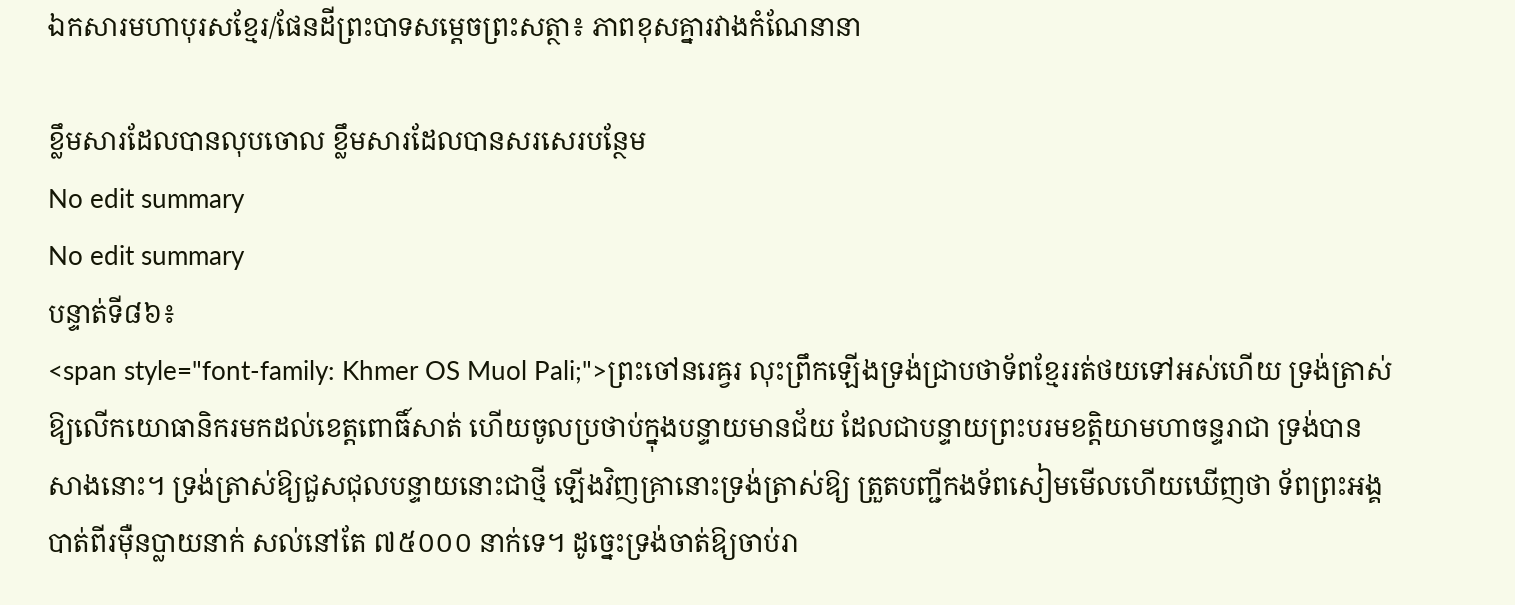ឯកសារមហាបុរសខ្មែរ/ផែនដីព្រះបាទសម្ដេចព្រះសត្ថា៖ ភាពខុសគ្នារវាងកំណែនានា

ខ្លឹមសារដែលបានលុបចោល ខ្លឹមសារដែលបានសរសេរបន្ថែម
No edit summary
No edit summary
បន្ទាត់ទី៨៦៖
<span style="font-family: Khmer OS Muol Pali;">ព្រះចៅនរេឝ្វរ លុះព្រឹកឡើងទ្រង់ជ្រាបថាទ័ពខ្មែររត់ថយទៅអស់ហើយ ទ្រង់ត្រាស់ឱ្យលើកយោធានិករមកដល់ខេត្តពោធិ៍សាត់ ហើយចូលប្រថាប់ក្នុងបន្ទាយមានជ័យ ដែលជាបន្ទាយព្រះបរមខត្តិយាមហាចន្ទរាជា ទ្រង់បានសាងនោះ។ ទ្រង់ត្រាស់ឱ្យជួសជុលបន្ទាយនោះជាថ្មី ឡើងវិញគ្រានោះទ្រង់ត្រាស់ឱ្យ ត្រួតបញ្ជីកងទ័ពសៀមមើលហើយឃើញថា ទ័ពព្រះអង្គបាត់ពីរម៉ឺនប្លាយនាក់ សល់នៅតែ ៧៥០០០ នាក់ទេ។ ដូច្នេះទ្រង់ចាត់ឱ្យចាប់រា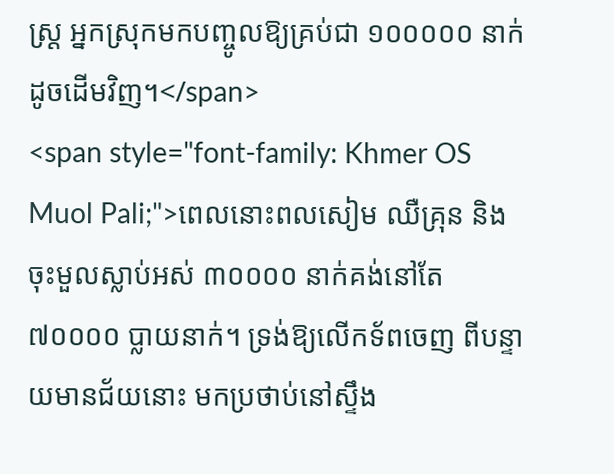ស្ត្រ អ្នកស្រុកមកបញ្ចូលឱ្យគ្រប់ជា ១០០០០០ នាក់ដូចដើមវិញ។</span>
<span style="font-family: Khmer OS Muol Pali;">ពេលនោះពលសៀម ឈឺគ្រុន និង ចុះមួលស្លាប់អស់ ៣០០០០ នាក់គង់នៅតែ ៧០០០០ ប្លាយនាក់។ ទ្រង់ឱ្យលើកទ័ពចេញ ពីបន្ទាយមានជ័យនោះ មកប្រថាប់នៅស្ទឹង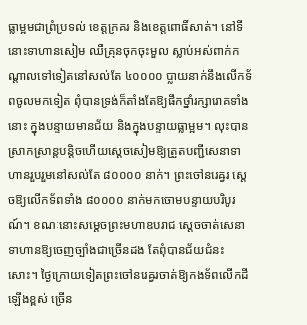ធ្លាម្អមជាព្រំប្រទល់ ខេត្តក្រគរ និងខេត្តពោធិ៍សាត់។ នៅទីនោះទាហានសៀម ឈឺគ្រុនចុកចុះមួល ស្លាប់អស់ពាក់កណ្ដាលទៅទៀតនៅសល់តែ ៤០០០០ ប្លាយនាក់នឹងលើកទ័ពចូលមកទៀត ពុំបានទ្រង់ក៏តាំងតែឱ្យផឹកថ្នាំរក្សារោគទាំងនោះ ក្នុងបន្ទាយមានជ័យ និងក្នុងបន្ទាយធ្លាម្អម។ លុះបានស្រាកស្រាន្តបន្តិចហើយស្ដេចសៀមឱ្យត្រួតបញ្ជីសេនាទាហានរួបរួមនៅសល់តែ ៨០០០០ នាក់។ ព្រះចៅនរេឝ្វរ ស្ដេចឱ្យលើកទ័ពទាំង ៨០០០០ នាក់មកចោមបន្ទាយបរិបូរណ៍។ ខណៈនោះសម្ដេចព្រះមហាឧបរាជ ស្ដេចចាត់សេនាទាហានឱ្យចេញច្បាំងជាច្រើនដង តែពុំបានជ័យជំនះសោះ។ ថ្ងៃក្រោយទៀតព្រះចៅនរេឝ្វរចាត់ឱ្យកងទ័ពលើកដីឡើងខ្ពស់ ច្រើន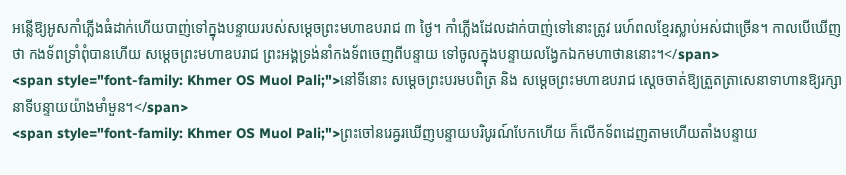អន្លើឱ្យអូសកាំភ្លើងធំដាក់ហើយបាញ់ទៅក្នុងបន្ទាយរបស់សម្ដេចព្រះមហាឧបរាជ ៣ ថ្ងៃ។ កាំភ្លើងដែលដាក់បាញ់ទៅនោះត្រូវ រេហ៍ពលខ្មែរស្លាប់អស់ជាច្រើន។ កាលបើឃើញថា កងទ័ពទ្រាំពុំបានហើយ សម្ដេចព្រះមហាឧបរាជ ព្រះអង្គទ្រង់នាំកងទ័ពចេញពីបន្ទាយ ទៅចូលក្នុងបន្ទាយលង្វែកឯកមហាថាននោះ។</span>
<span style="font-family: Khmer OS Muol Pali;">នៅទីនោះ សម្ដេចព្រះបរមបពិត្រ និង សម្ដេចព្រះមហាឧបរាជ ស្ដេចចាត់ឱ្យត្រួតត្រាសេនាទាហានឱ្យរក្សានាទីបន្ទាយយ៉ាងមាំមួន។</span>
<span style="font-family: Khmer OS Muol Pali;">ព្រះចៅនរេឝ្វរឃើញបន្ទាយបរិបូរណ៍បែកហើយ ក៏លើកទ័ពដេញតាមហើយតាំងបន្ទាយ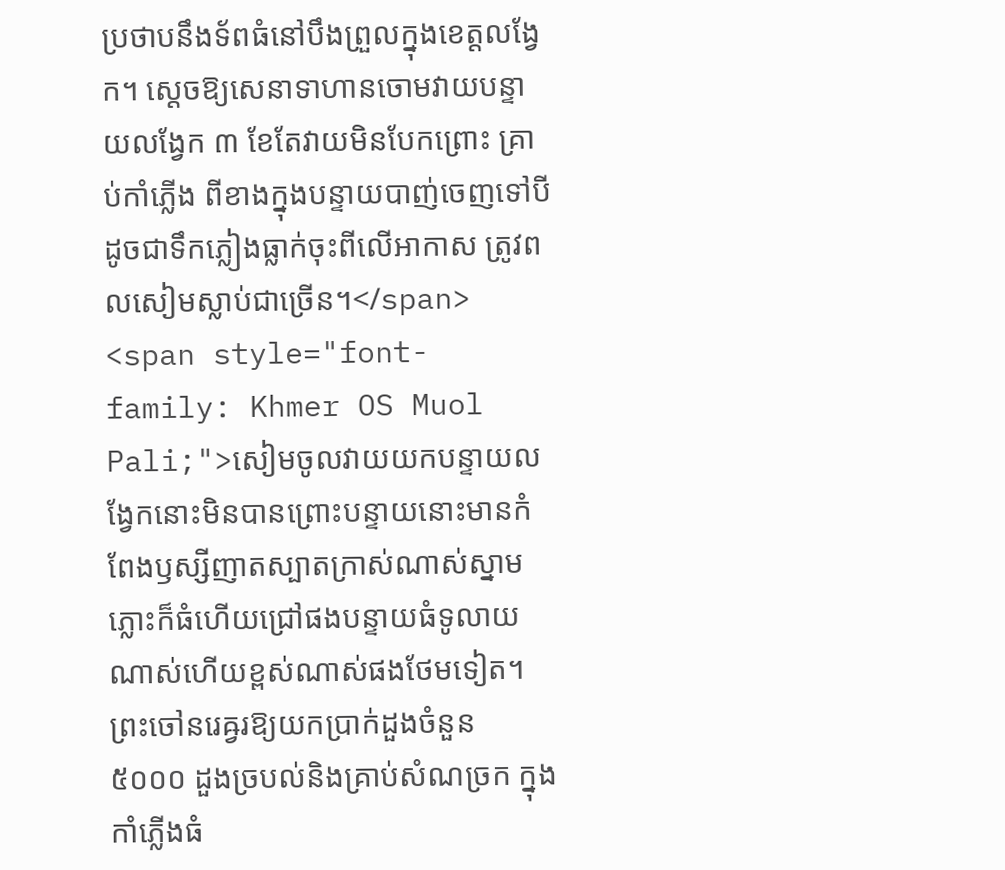ប្រថាបនឹងទ័ពធំនៅបឹងព្រួលក្នុងខេត្តលង្វែក។ ស្ដេចឱ្យសេនាទាហានចោមវាយបន្ទាយលង្វែក ៣ ខែតែវាយមិនបែកព្រោះ គ្រាប់កាំភ្លើង ពីខាងក្នុងបន្ទាយបាញ់ចេញទៅបីដូចជាទឹកភ្លៀងធ្លាក់ចុះពីលើអាកាស ត្រូវពលសៀមស្លាប់ជាច្រើន។</span>
<span style="font-family: Khmer OS Muol Pali;">សៀមចូលវាយយកបន្ទាយលង្វែកនោះមិនបានព្រោះបន្ទាយនោះមានកំពែងឫស្សីញាតស្បាតក្រាស់ណាស់ស្នាមភ្លោះក៏ធំហើយជ្រៅផងបន្ទាយធំទូលាយណាស់ហើយខ្ពស់ណាស់ផងថែមទៀត។ ព្រះចៅនរេឝ្វរឱ្យយកប្រាក់ដួងចំនួន ៥០០០ ដួងច្របល់និងគ្រាប់សំណច្រក ក្នុងកាំភ្លើងធំ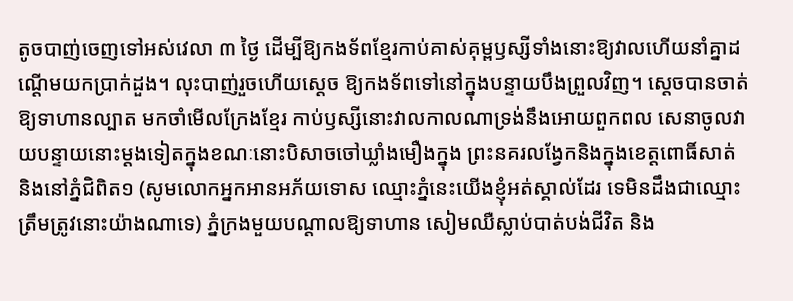តូចបាញ់ចេញទៅអស់វេលា ៣ ថ្ងៃ ដើម្បីឱ្យកងទ័ពខ្មែរកាប់គាស់គុម្ពឫស្សីទាំងនោះឱ្យវាលហើយនាំគ្នាដណ្ដើមយកប្រាក់ដួង។ លុះបាញ់រួចហើយស្ដេច ឱ្យកងទ័ពទៅនៅក្នុងបន្ទាយបឹងព្រួលវិញ។ ស្ដេចបានចាត់ឱ្យទាហានល្បាត មកចាំមើលក្រែងខ្មែរ កាប់ឫស្សីនោះវាលកាលណាទ្រង់នឹងអោយពួកពល សេនាចូលវាយបន្ទាយនោះម្ដងទៀតក្នុងខណៈនោះបិសាចចៅឃ្លាំងមឿងក្នុង ព្រះនគរលង្វែកនិងក្នុងខេត្តពោធិ៍សាត់ និងនៅភ្នំជិពិត១ (សូមលោកអ្នកអានអភ័យទោស ឈ្មោះភ្នំនេះយើងខ្ញុំអត់ស្គាល់ដែរ ទេមិនដឹងជាឈ្មោះ ត្រឹមត្រូវនោះយ៉ាងណាទេ) ភ្នំក្រងមួយបណ្ដាលឱ្យទាហាន សៀមឈឺស្លាប់បាត់បង់ជីវិត និង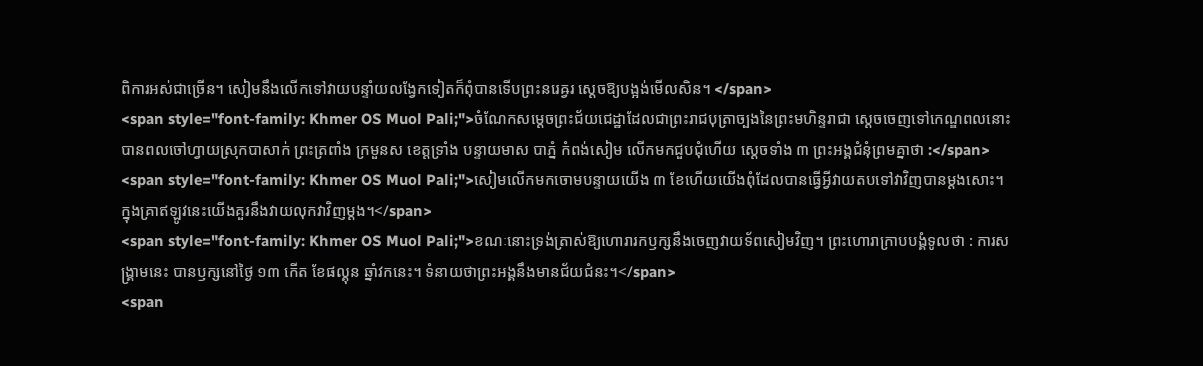ពិការអស់ជាច្រើន។ សៀមនឹងលើកទៅវាយបន្ទាំយលង្វែកទៀតក៏ពុំបានទើបព្រះនរេឝ្វរ ស្ដេចឱ្យបង្អង់មើលសិន។ </span>
<span style="font-family: Khmer OS Muol Pali;">ចំណែកសម្ដេចព្រះជ័យជេដ្ឋាដែលជាព្រះរាជបុត្រាច្បងនៃព្រះមហិន្ទរាជា ស្ដេចចេញទៅកេណ្ឌពលនោះ បានពលចៅហ្វាយស្រុកបាសាក់ ព្រះត្រពាំង ក្រមួនស ខេត្តទ្រាំង បន្ទាយមាស បាភ្នំ កំពង់សៀម លើកមកជួបជុំហើយ ស្ដេចទាំង ៣ ព្រះអង្គជំនុំព្រមគ្នាថា :</span>
<span style="font-family: Khmer OS Muol Pali;">សៀមលើកមកចោមបន្ទាយយើង ៣ ខែហើយយើងពុំដែលបានធ្វើអ្វីវាយតបទៅវាវិញបានម្ដងសោះ។ ក្នុងគ្រាឥឡូវនេះយើងគួរនឹងវាយលុកវាវិញម្ដង។</span>
<span style="font-family: Khmer OS Muol Pali;">ខណៈនោះទ្រង់ត្រាស់ឱ្យហោរារកឫក្សនឹងចេញវាយទ័ពសៀមវិញ។ ព្រះហោរាក្រាបបង្គំទូលថា : ការសង្គ្រាមនេះ បានឫក្សនៅថ្ងៃ ១៣ កើត ខែផល្គុន ឆ្នាំវកនេះ។ ទំនាយថាព្រះអង្គនឹងមានជ័យជំនះ។</span>
<span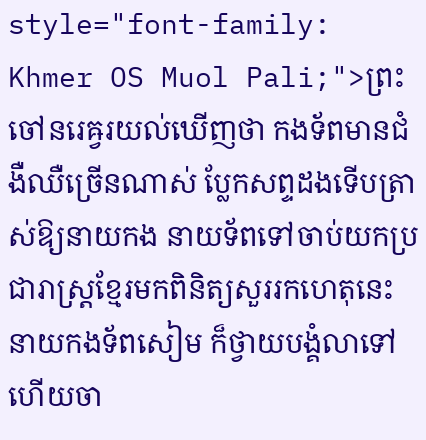style="font-family: Khmer OS Muol Pali;">ព្រះចៅនរេឝ្វរយល់ឃើញថា កងទ័ពមានជំងឺឈឺច្រើនណាស់ ប្លែកសព្ទដងទើបត្រាស់ឱ្យនាយកង នាយទ័ពទៅចាប់យកប្រជារាស្ត្រខ្មែរមកពិនិត្យសួររកហេតុនេះ នាយកងទ័ពសៀម ក៏ថ្វាយបង្គំលាទៅហើយចា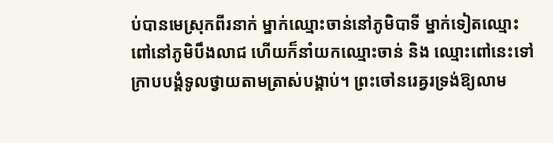ប់បានមេស្រុកពីរនាក់ ម្នាក់ឈ្មោះចាន់នៅភូមិបាទី ម្នាក់ទៀតឈ្មោះពៅនៅភូមិបឹងលាជ ហើយក៏នាំយកឈ្មោះចាន់ និង ឈ្មោះពៅនេះទៅក្រាបបង្គំទូលថ្វាយតាមត្រាស់បង្គាប់។ ព្រះចៅនរេឝ្វរទ្រង់ឱ្យលាម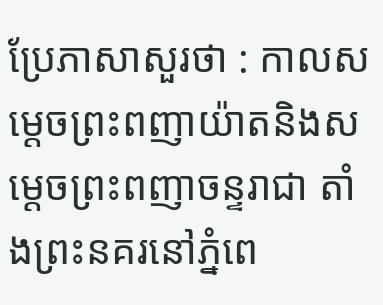ប្រែភាសាសួរថា : កាលសម្ដេចព្រះពញាយ៉ាតនិងសម្ដេចព្រះពញាចន្ទរាជា តាំងព្រះនគរនៅភ្នំពេ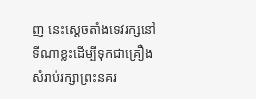ញ នេះស្ដេចតាំងទេវរក្សនៅទីណាខ្លះដើម្បីទុកជាគ្រឿងសំរាប់រក្សាព្រះនគរ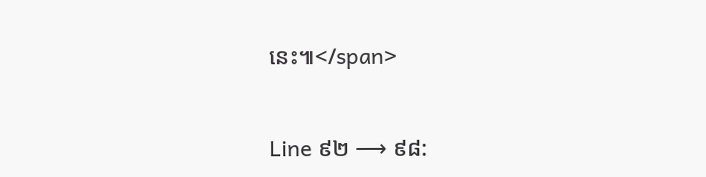នេះ៕</span>


Line ៩២ ⟶ ៩៨: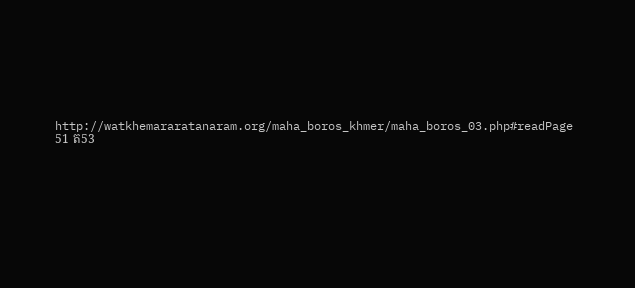http://watkhemararatanaram.org/maha_boros_khmer/maha_boros_03.php#readPage 51 ត53